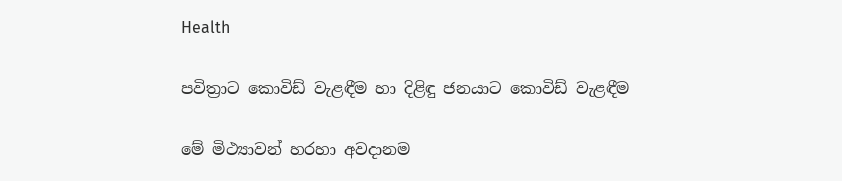Health

පවිත්‍රාට කොවිඩ් වැළඳීම හා දිළිඳු ජනයාට කොවිඩ් වැළඳීම

මේ මිථ්‍යාවන් හරහා අවදානම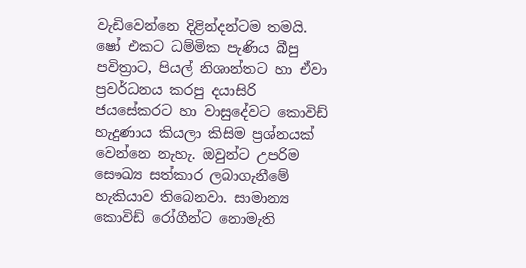වැඩිවෙන්නෙ දිළින්දන්ටම තමයි. ෂෝ එකට ධම්මික පැණිය බීපු පවිත්‍රාට, පියල් නිශාන්තට හා ඒවා ප්‍රවර්ධනය කරපු දයාසිරි ජයසේකරට හා වාසුදේවට කොවිඩ් හැදුණාය කියලා කිසිම ප්‍රශ්නයක් වෙන්නෙ නැහැ. ඔවුන්ට උපරිම සෞඛ්‍ය සත්කාර ලබාගැනීමේ හැකියාව තිබෙනවා. සාමාන්‍ය කොවිඩ් රෝගීන්ට නොමැති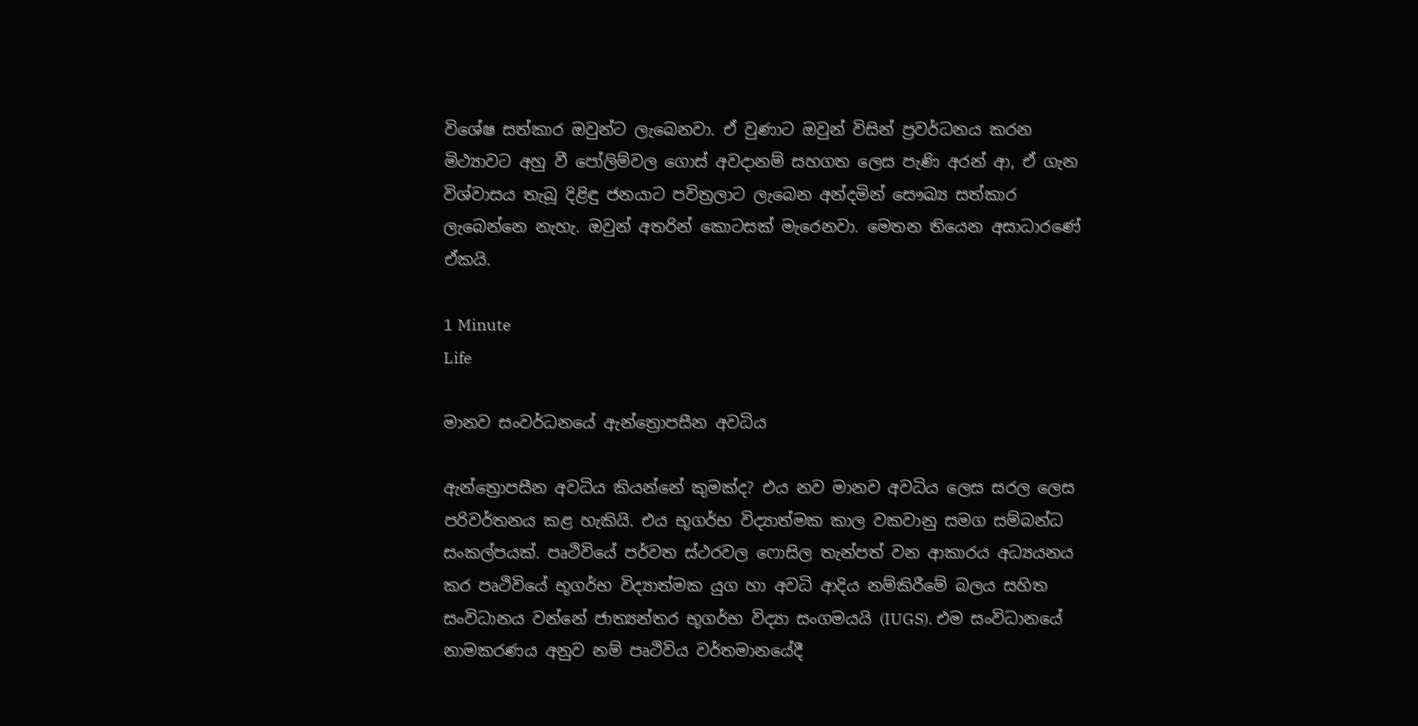විශේෂ සත්කාර ඔවුන්ට ලැබෙනවා. ඒ වුණාට ඔවුන් විසින් ප්‍රවර්ධනය කරන මිථ්‍යාවට අහු වී පෝලිම්වල ගොස් අවදානම් සහගත ලෙස පැණි අරන් ආ, ඒ ගැන විශ්වාසය තැබූ දිළිඳු ජනයාට පවිත්‍රලාට ලැබෙන අන්දමින් සෞඛ්‍ය සත්කාර ලැබෙන්නෙ නැහැ. ඔවුන් අතරින් කොටසක් මැරෙනවා. මෙතන තියෙන අසාධාරණේ ඒකයි.

1 Minute
Life

මානව සංවර්ධනයේ ඇන්ත්‍රොපසීන අවධිය

ඇන්ත්‍රොපසීන අවධිය කියන්නේ කුමක්ද? එය නව මානව අවධිය ලෙස සරල ලෙස පරිවර්තනය කළ හැකියි. එය භූගර්භ විද්‍යාත්මක කාල වකවානු සමග සම්බන්ධ සංකල්පයක්. පෘථිවියේ පර්වත ස්ථරවල ෆොසිල තැන්පත් වන ආකාරය අධ්‍යයනය කර පෘථිවියේ භූගර්භ විද්‍යාත්මක යුග හා අවධි ආදිය නම්කිරීමේ බලය සහිත සංවිධානය වන්නේ ජාත්‍යන්තර භූගර්භ විද්‍යා සංගමයයි (IUGS). එම සංවිධානයේ නාමකරණය අනුව නම් පෘථිවිය වර්තමානයේදී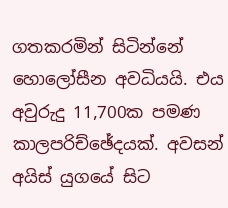ගතකරමින් සිටින්නේ හොලෝසීන අවධියයි. එය අවුරුදු 11,700ක පමණ කාලපරිච්ඡේදයක්. අවසන් අයිස් යුගයේ සිට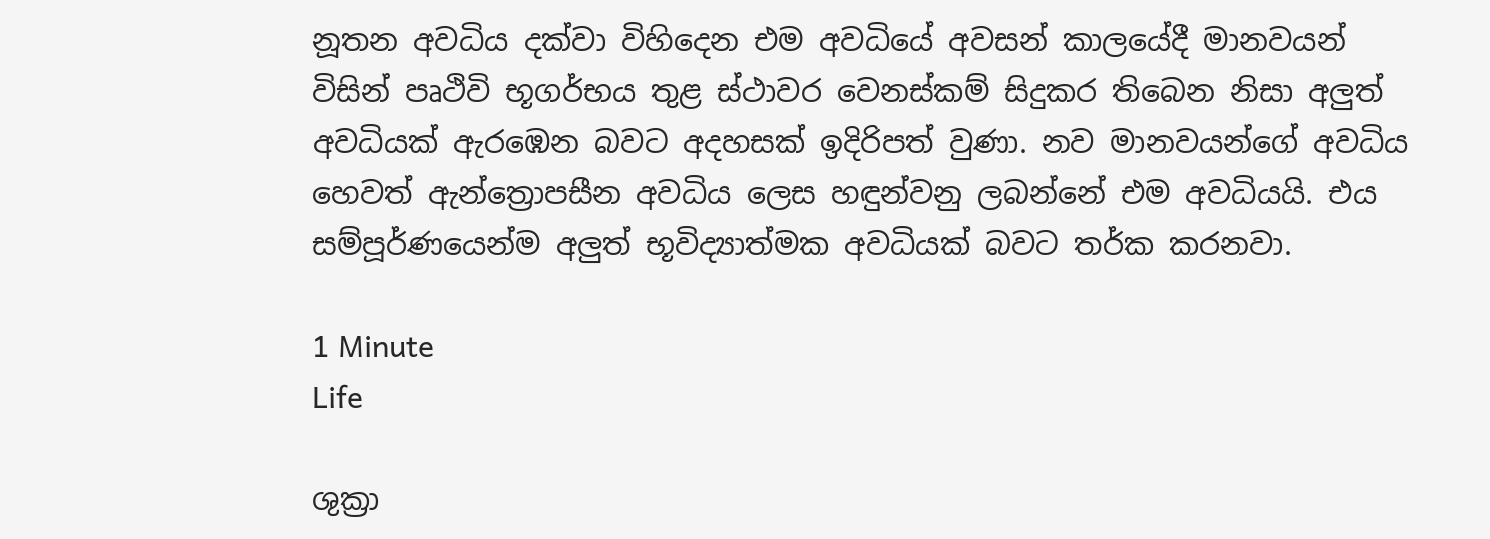නූතන අවධිය දක්වා විහිදෙන එම අවධියේ අවසන් කාලයේදී මානවයන් විසින් පෘථිවි භූගර්භය තුළ ස්ථාවර වෙනස්කම් සිදුකර තිබෙන නිසා අලුත් අවධියක් ඇරඹෙන බවට අදහසක් ඉදිරිපත් වුණා. නව මානවයන්ගේ අවධිය හෙවත් ඇන්ත්‍රොපසීන අවධිය ලෙස හඳුන්වනු ලබන්නේ එම අවධියයි. එය සම්පූර්ණයෙන්ම අලුත් භූවිද්‍යාත්මක අවධියක් බවට තර්ක කරනවා.

1 Minute
Life

ශුක්‍රා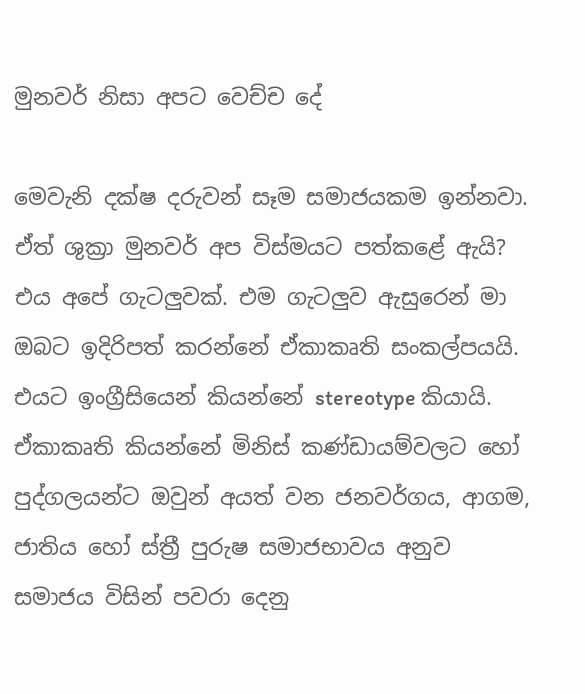මුනවර් නිසා අපට වෙච්ච දේ

මෙවැනි දක්ෂ දරුවන් සෑම සමාජයකම ඉන්නවා. ඒත් ශුක්‍රා මුනවර් අප විස්මයට පත්කළේ ඇයි? එය අපේ ගැටලුවක්. එම ගැටලුව ඇසුරෙන් මා ඔබට ඉදිරිපත් කරන්නේ ඒකාකෘති සංකල්පයයි. එයට ඉංග්‍රීසියෙන් කියන්නේ stereotype කියායි. ඒකාකෘති කියන්නේ මිනිස් කණ්ඩායම්වලට හෝ පුද්ගලයන්ට ඔවුන් අයත් වන ජනවර්ගය, ආගම, ජාතිය හෝ ස්ත්‍රී පුරුෂ සමාජභාවය අනුව සමාජය විසින් පවරා දෙනු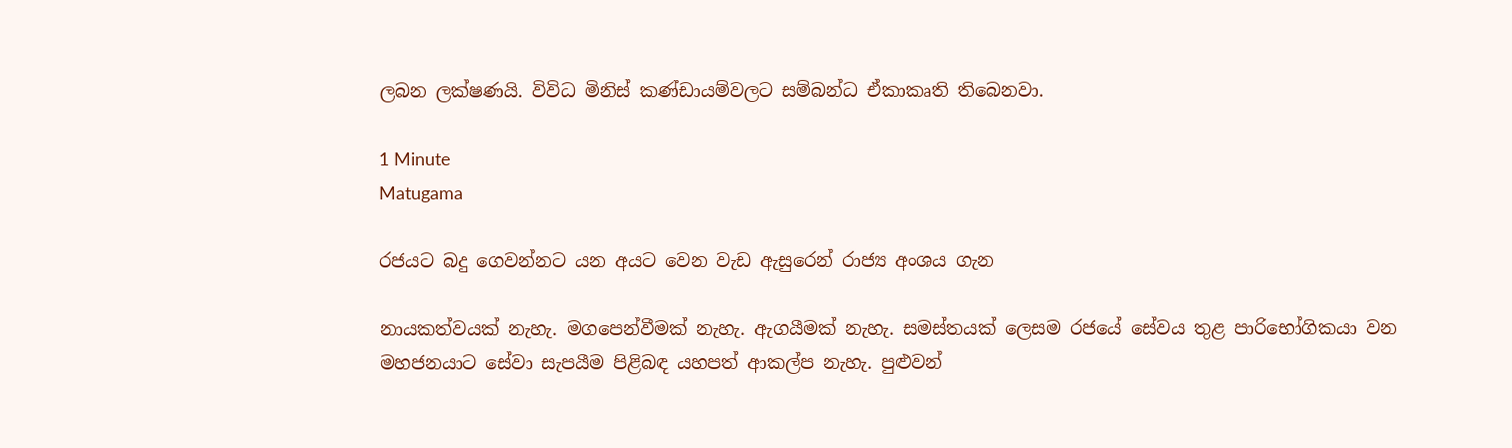ලබන ලක්ෂණයි. විවිධ මිනිස් කණ්ඩායම්වලට සම්බන්ධ ඒකාකෘති තිබෙනවා.

1 Minute
Matugama

රජයට බදු ගෙවන්නට යන අයට වෙන වැඩ ඇසුරෙන් රාජ්‍ය අංශය ගැන

නායකත්වයක් නැහැ. මගපෙන්වීමක් නැහැ. ඇගයීමක් නැහැ. සමස්තයක් ලෙසම රජයේ සේවය තුළ පාරිභෝගිකයා වන මහජනයාට සේවා සැපයීම පිළිබඳ යහපත් ආකල්ප නැහැ. පුළුවන්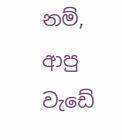නම්, ආපු වැඩේ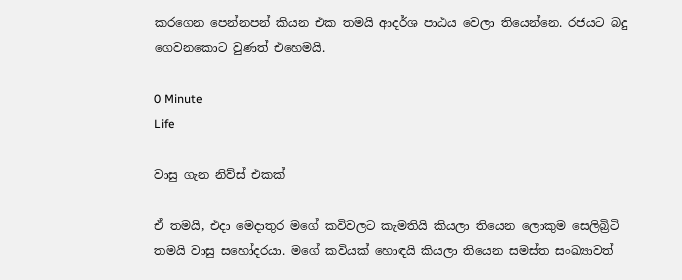කරගෙන පෙන්නපන් කියන එක තමයි ආදර්ශ පාඨය වෙලා තියෙන්නෙ. රජයට බදු ගෙවනකොට වුණත් එහෙමයි.

0 Minute
Life

වාසු ගැන නිව්ස් එකක්

ඒ තමයි, එදා මෙදාතුර මගේ කවිවලට කැමතියි කියලා තියෙන ලොකුම සෙලිබ්‍රිටි තමයි වාසු සහෝදරයා. මගේ කවියක් හොඳයි කියලා තියෙන සමස්ත සංඛ්‍යාවත්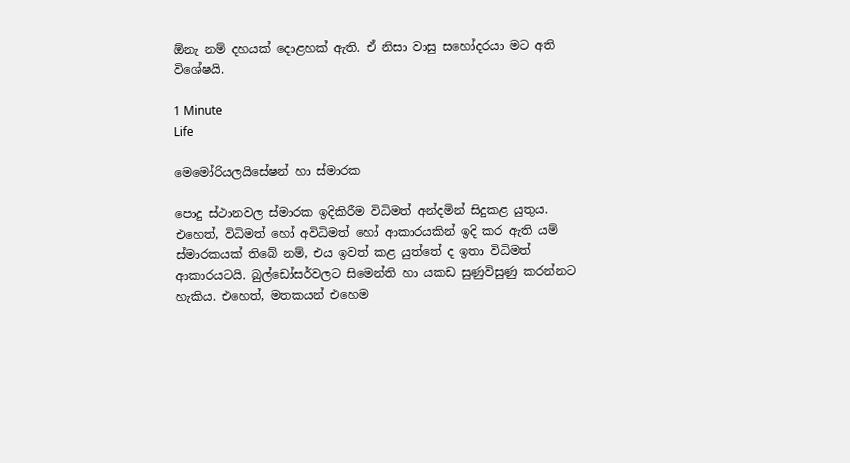ඕනැ නම් දහයක් දොළහක් ඇති. ඒ නිසා වාසු සහෝදරයා මට අති විශේෂයි.

1 Minute
Life

මෙමෝරියලයිසේෂන් හා ස්මාරක

පොදු ස්ථානවල ස්මාරක ඉදිකිරීම විධිමත් අන්දමින් සිදුකළ යුතුය. එහෙත්, විධිමත් හෝ අවිධිමත් හෝ ආකාරයකින් ඉදි කර ඇති යම් ස්මාරකයක් තිබේ නම්, එය ඉවත් කළ යුත්තේ ද ඉතා විධිමත් ආකාරයටයි. බුල්ඩෝසර්වලට සිමෙන්ති හා යකඩ සුණුවිසුණු කරන්නට හැකිය. එහෙත්, මතකයන් එහෙම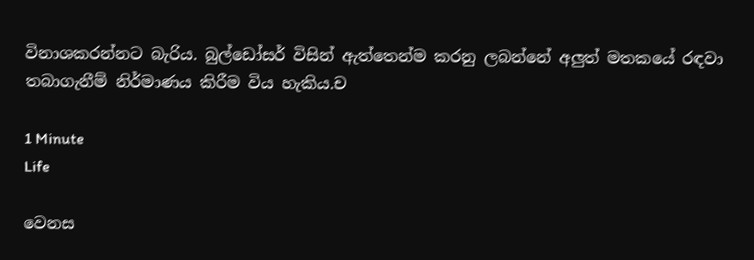විනාශකරන්නට බැරිය. බුල්ඩෝසර් විසින් ඇත්තෙන්ම කරනු ලබන්නේ අලුත් මතකයේ රඳවා තබාගැනීම් නිර්මාණය කිරීම විය හැකිය.ච

1 Minute
Life

වෙනස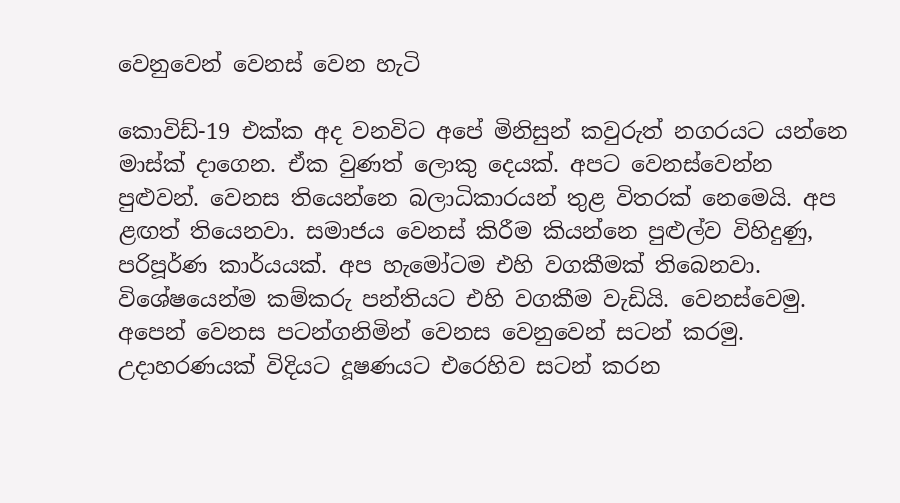වෙනුවෙන් වෙනස් වෙන හැටි

කොවිඩ්-19 එක්ක අද වනවිට අපේ මිනිසුන් කවුරුත් නගරයට යන්නෙ මාස්ක් දාගෙන. ඒක වුණත් ලොකු දෙයක්. අපට වෙනස්වෙන්න පුළුවන්. වෙනස තියෙන්නෙ බලාධිකාරයන් තුළ විතරක් නෙමෙයි. අප ළඟත් තියෙනවා. සමාජය වෙනස් කිරීම කියන්නෙ පුළුල්ව විහිදුණු, පරිපූර්ණ කාර්යයක්. අප හැමෝටම එහි වගකීමක් තිබෙනවා. විශේෂයෙන්ම කම්කරු පන්තියට එහි වගකීම වැඩියි. වෙනස්වෙමු. අපෙන් වෙනස පටන්ගනිමින් වෙනස වෙනුවෙන් සටන් කරමු. උදාහරණයක් විදියට දූෂණයට එරෙහිව සටන් කරන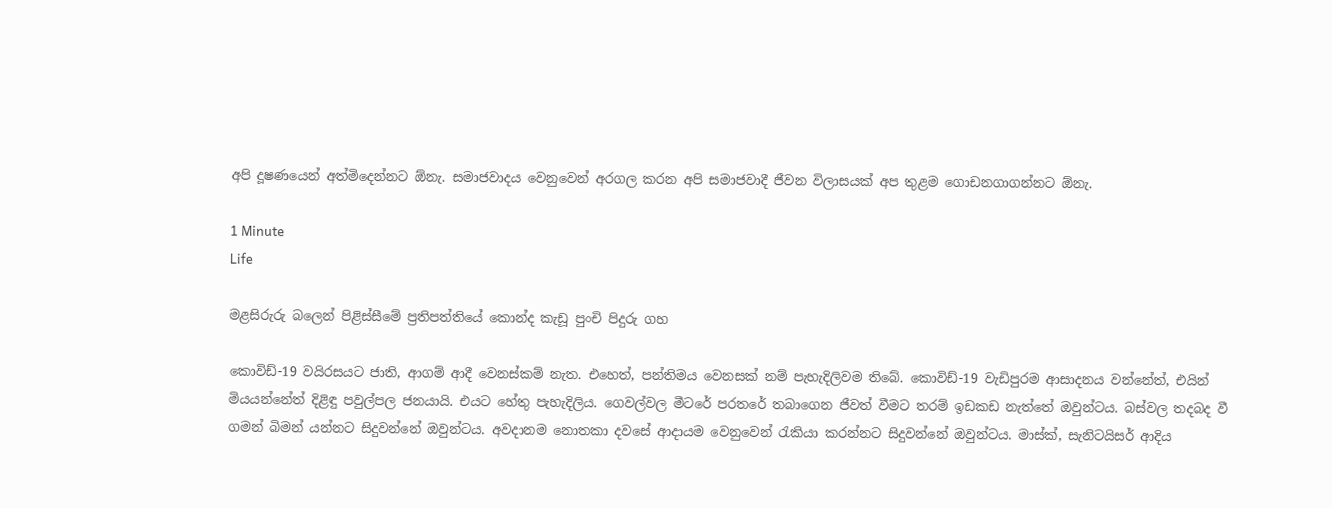අපි දූෂණයෙන් අත්මිදෙන්නට ඕනැ. සමාජවාදය වෙනුවෙන් අරගල කරන අපි සමාජවාදී ජීවන විලාසයක් අප තුළම ගොඩනගාගන්නට ඕනැ.

1 Minute
Life

මළසිරුරු බලෙන් පිළිස්සීමේ ප්‍රතිපත්තියේ කොන්ද කැඩූ පුංචි පිදුරු ගහ

කොවිඩ්-19 වයිරසයට ජාති, ආගම් ආදී වෙනස්කම් නැත. එහෙත්, පන්තිමය වෙනසක් නම් පැහැදිලිවම තිබේ. කොවිඩ්-19 වැඩිපුරම ආසාදනය වන්නේත්, එයින් මියයන්නේත් දිළිඳු පවුල්පල ජනයායි. එයට හේතු පැහැදිලිය. ගෙවල්වල මීටරේ පරතරේ තබාගෙන ජීවත් වීමට තරම් ඉඩකඩ නැත්තේ ඔවුන්ටය. බස්වල තදබද වී ගමන් බිමන් යන්නට සිදුවන්නේ ඔවුන්ටය. අවදානම නොතකා දවසේ ආදායම වෙනුවෙන් රැකියා කරන්නට සිදුවන්නේ ඔවුන්ටය. මාස්ක්, සැනිටයිසර් ආදිය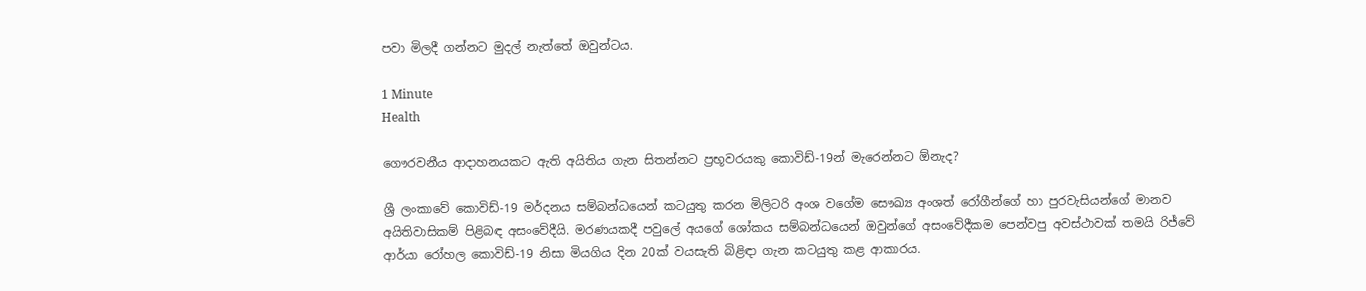පවා මිලදී ගන්නට මුදල් නැත්තේ ඔවුන්ටය.

1 Minute
Health

ගෞරවනීය ආදාහනයකට ඇති අයිතිය ගැන සිතන්නට ප්‍රභූවරයකු කොවිඩ්-19න් මැරෙන්නට ඕනැද?

ශ්‍රී ලංකාවේ කොවිඩ්-19 මර්දනය සම්බන්ධයෙන් කටයුතු කරන මිලිටරි අංශ වගේම සෞඛ්‍ය අංශත් රෝගීන්ගේ හා පුරවැසියන්ගේ මානව අයිතිවාසිකම් පිළිබඳ අසංවේදීයි. මරණයකදී පවුලේ අයගේ ශෝකය සම්බන්ධයෙන් ඔවුන්ගේ අසංවේදීකම පෙන්වපු අවස්ථාවක් තමයි රිජ්වේ ආර්යා රෝහල කොවිඩ්-19 නිසා මියගිය දින 20ක් වයසැති බිළිඳා ගැන කටයුතු කළ ආකාරය.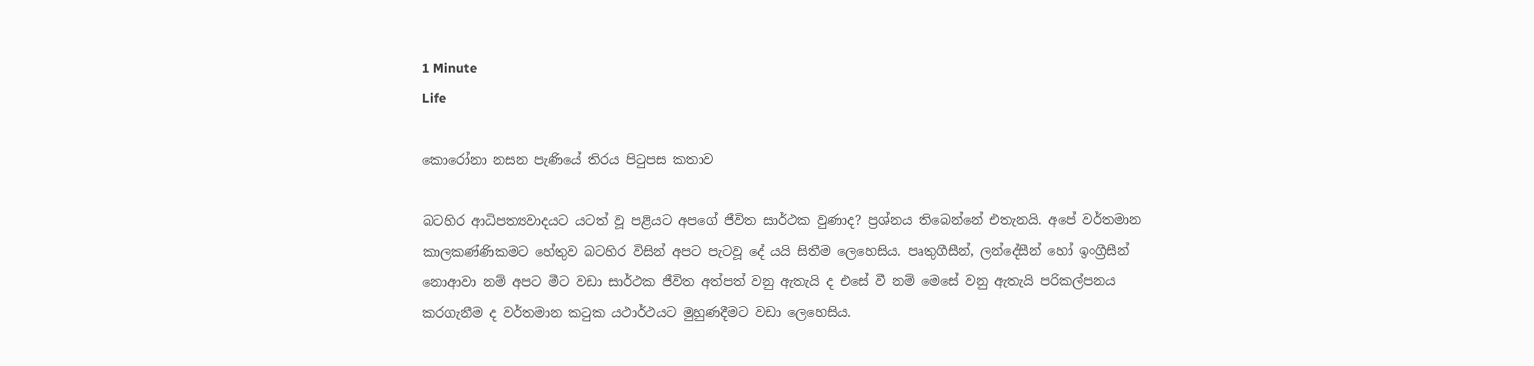1 Minute
Life

කොරෝනා නසන පැණියේ තිරය පිටුපස කතාව

බටහිර ආධිපත්‍යවාදයට යටත් වූ පළියට අපගේ ජීවිත සාර්ථක වුණාද? ප්‍රශ්නය තිබෙන්නේ එතැනයි. අපේ වර්තමාන කාලකණ්ණිකමට හේතුව බටහිර විසින් අපට පැටවූ දේ යයි සිතීම ලෙහෙසිය. පෘතුගීසීන්, ලන්දේසීන් හෝ ඉංග්‍රීසීන් නොආවා නම් අපට මීට වඩා සාර්ථක ජීවිත අත්පත් වනු ඇතැයි ද එසේ වී නම් මෙසේ වනු ඇතැයි පරිකල්පනය කරගැනීම ද වර්තමාන කටුක යථාර්ථයට මුහුණදීමට වඩා ලෙහෙසිය.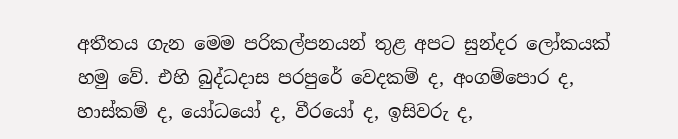අතීතය ගැන මෙම පරිකල්පනයන් තුළ අපට සුන්දර ලෝකයක් හමු වේ. එහි බුද්ධදාස පරපුරේ වෙදකම් ද, අංගම්පොර ද, හාස්කම් ද, යෝධයෝ ද, වීරයෝ ද, ඉසිවරු ද,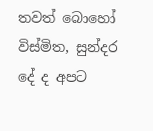තවත් බොහෝ විස්මිත, සුන්දර දේ ද අපට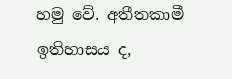හමු වේ. අතීතකාමී ඉතිහාසය ද,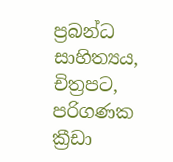ප්‍රබන්ධ සාහිත්‍යය, චිත්‍රපට, පරිගණක ක්‍රීඩා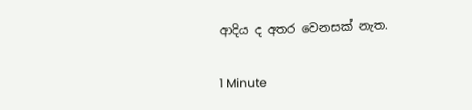ආදිය ද අතර වෙනසක් නැත.

1 Minute